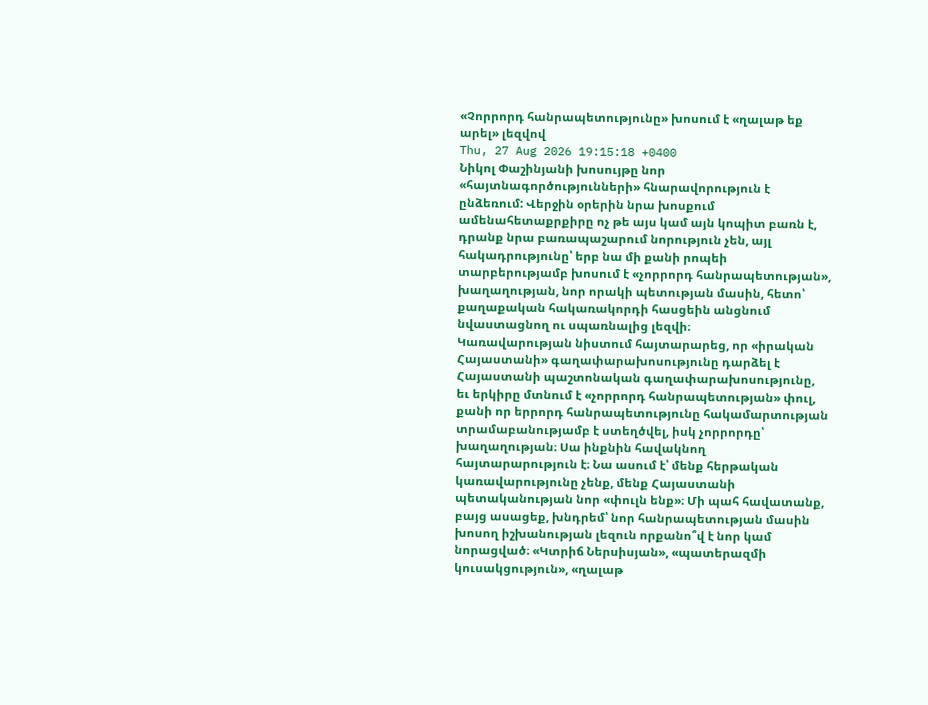«Չորրորդ հանրապետությունը» խոսում է «ղալաթ եք արել» լեզվով
Thu, 27 Aug 2026 19:15:18 +0400
Նիկոլ Փաշինյանի խոսույթը նոր «հայտնագործությունների» հնարավորություն է ընձեռում: Վերջին օրերին նրա խոսքում ամենահետաքրքիրը ոչ թե այս կամ այն կոպիտ բառն է, դրանք նրա բառապաշարում նորություն չեն, այլ հակադրությունը՝ երբ նա մի քանի րոպեի տարբերությամբ խոսում է «չորրորդ հանրապետության», խաղաղության, նոր որակի պետության մասին, հետո՝ քաղաքական հակառակորդի հասցեին անցնում նվաստացնող ու սպառնալից լեզվի։
Կառավարության նիստում հայտարարեց, որ «իրական Հայաստանի» գաղափարախոսությունը դարձել է Հայաստանի պաշտոնական գաղափարախոսությունը, եւ երկիրը մտնում է «չորրորդ հանրապետության» փուլ, քանի որ երրորդ հանրապետությունը հակամարտության տրամաբանությամբ է ստեղծվել, իսկ չորրորդը՝ խաղաղության։ Սա ինքնին հավակնող հայտարարություն է։ Նա ասում է՝ մենք հերթական կառավարությունը չենք, մենք Հայաստանի պետականության նոր «փուլն ենք»։ Մի պահ հավատանք, բայց ասացեք, խնդրեմ՝ նոր հանրապետության մասին խոսող իշխանության լեզուն որքանո՞վ է նոր կամ նորացված։ «Կտրիճ Ներսիսյան», «պատերազմի կուսակցություն», «ղալաթ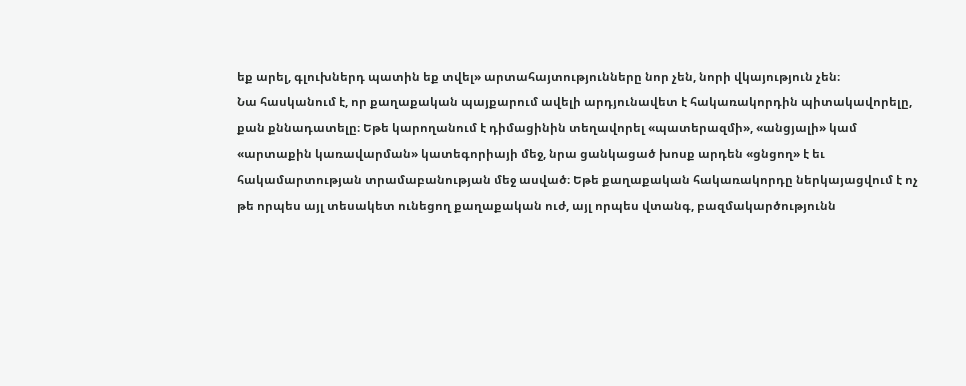եք արել, գլուխներդ պատին եք տվել» արտահայտությունները նոր չեն, նորի վկայություն չեն։
Նա հասկանում է, որ քաղաքական պայքարում ավելի արդյունավետ է հակառակորդին պիտակավորելը, քան քննադատելը։ Եթե կարողանում է դիմացինին տեղավորել «պատերազմի», «անցյալի» կամ «արտաքին կառավարման» կատեգորիայի մեջ, նրա ցանկացած խոսք արդեն «ցնցող» է եւ հակամարտության տրամաբանության մեջ ասված։ Եթե քաղաքական հակառակորդը ներկայացվում է ոչ թե որպես այլ տեսակետ ունեցող քաղաքական ուժ, այլ որպես վտանգ, բազմակարծությունն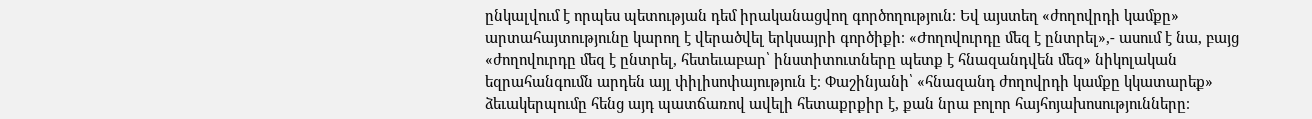ընկալվում է որպես պետության դեմ իրականացվող գործողություն։ Եվ այստեղ «ժողովրդի կամքը» արտահայտությունը կարող է վերածվել երկսայրի գործիքի։ «Ժողովուրդը մեզ է ընտրել»,- ասում է նա, բայց «ժողովուրդը մեզ է ընտրել, հետեւաբար՝ ինստիտուտները պետք է հնազանդվեն մեզ» նիկոլական եզրահանգումն արդեն այլ փիլիսոփայություն է։ Փաշինյանի՝ «հնազանդ ժողովրդի կամքը կկատարեք» ձեւակերպումը հենց այդ պատճառով ավելի հետաքրքիր է, քան նրա բոլոր հայհոյախոսությունները։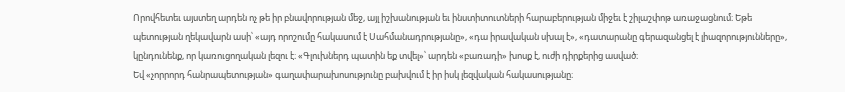Որովհետեւ այստեղ արդեն ոչ թե իր բնավորության մեջ, այլ իշխանության եւ ինստիտուտների հարաբերության միջեւ է շիլաշփոթ առաջացնում։ Եթե պետության ղեկավարն ասի՝ «այդ որոշումը հակասում է Սահմանադրությանը», «դա իրավական սխալ է», «դատարանը գերազանցել է լիազորությունները», կընդունենք, որ կառուցողական լեզու է։ «Գլուխներդ պատին եք տվել»՝ արդեն «բառադի» խոսք է, ուժի դիրքերից ասված։
Եվ «չորրորդ հանրապետության» գաղափարախոսությունը բախվում է իր իսկ լեզվական հակասությանը։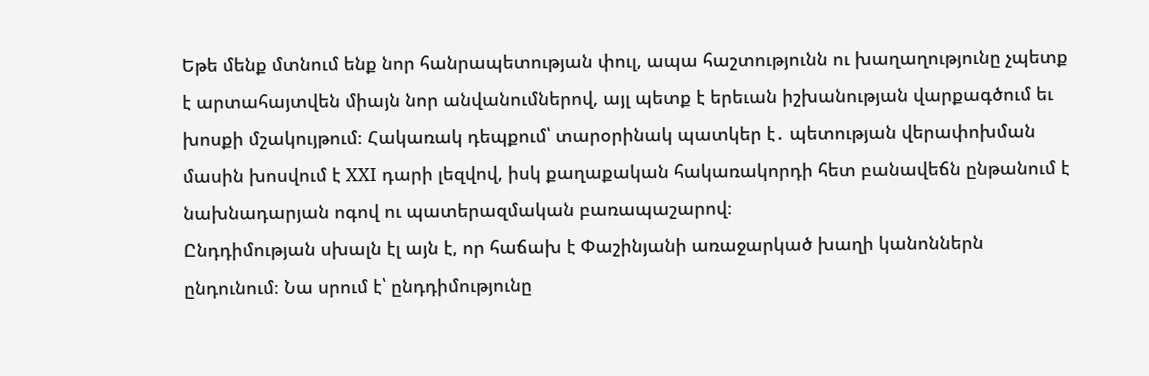Եթե մենք մտնում ենք նոր հանրապետության փուլ, ապա հաշտությունն ու խաղաղությունը չպետք է արտահայտվեն միայն նոր անվանումներով, այլ պետք է երեւան իշխանության վարքագծում եւ խոսքի մշակույթում։ Հակառակ դեպքում՝ տարօրինակ պատկեր է․ պետության վերափոխման մասին խոսվում է XXI դարի լեզվով, իսկ քաղաքական հակառակորդի հետ բանավեճն ընթանում է նախնադարյան ոգով ու պատերազմական բառապաշարով։
Ընդդիմության սխալն էլ այն է, որ հաճախ է Փաշինյանի առաջարկած խաղի կանոններն ընդունում։ Նա սրում է՝ ընդդիմությունը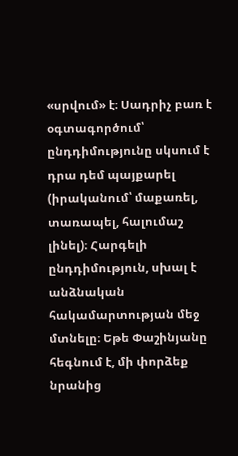«սրվում» է։ Սադրիչ բառ է օգտագործում՝ ընդդիմությունը սկսում է դրա դեմ պայքարել (իրականում՝ մաքառել, տառապել, հալումաշ լինել)։ Հարգելի ընդդիմություն, սխալ է անձնական հակամարտության մեջ մտնելը։ Եթե Փաշինյանը հեգնում է, մի փորձեք նրանից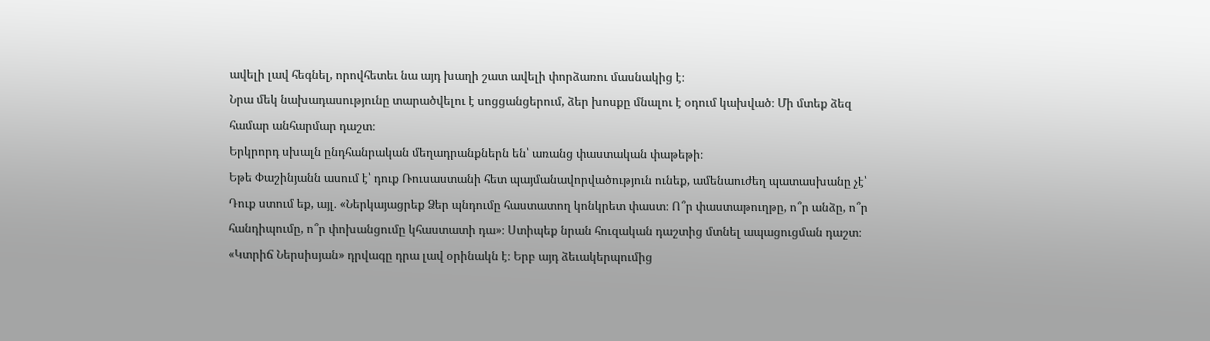ավելի լավ հեգնել, որովհետեւ նա այդ խաղի շատ ավելի փորձառու մասնակից է։
Նրա մեկ նախադասությունը տարածվելու է սոցցանցերում, ձեր խոսքը մնալու է օդում կախված։ Մի մտեք ձեզ համար անհարմար դաշտ։
Երկրորդ սխալն ընդհանրական մեղադրանքներն են՝ առանց փաստական փաթեթի։
Եթե Փաշինյանն ասում է՝ դուք Ռուսաստանի հետ պայմանավորվածություն ունեք, ամենաուժեղ պատասխանը չէ՝ Դուք ստում եք, այլ․ «Ներկայացրեք Ձեր պնդումը հաստատող կոնկրետ փաստ։ Ո՞ր փաստաթուղթը, ո՞ր անձը, ո՞ր հանդիպումը, ո՞ր փոխանցումը կհաստատի դա»։ Ստիպեք նրան հուզական դաշտից մտնել ապացուցման դաշտ։
«Կտրիճ Ներսիսյան» դրվագը դրա լավ օրինակն է։ Երբ այդ ձեւակերպումից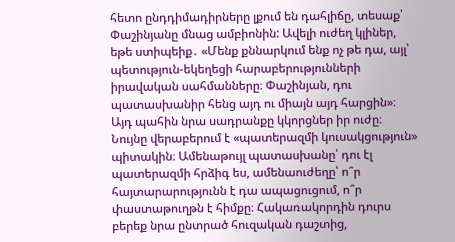հետո ընդդիմադիրները լքում են դահլիճը, տեսաք՝ Փաշինյանը մնաց ամբիոնին: Ավելի ուժեղ կլիներ, եթե ստիպեիք․ «Մենք քննարկում ենք ոչ թե դա, այլ՝ պետություն-եկեղեցի հարաբերությունների իրավական սահմանները։ Փաշինյան, դու պատասխանիր հենց այդ ու միայն այդ հարցին»։ Այդ պահին նրա սադրանքը կկորցներ իր ուժը։ Նույնը վերաբերում է «պատերազմի կուսակցություն» պիտակին։ Ամենաթույլ պատասխանը՝ դու էլ պատերազմի հրձիգ ես, ամենաուժեղը՝ ո՞ր հայտարարությունն է դա ապացուցում, ո՞ր փաստաթուղթն է հիմքը։ Հակառակորդին դուրս բերեք նրա ընտրած հուզական դաշտից,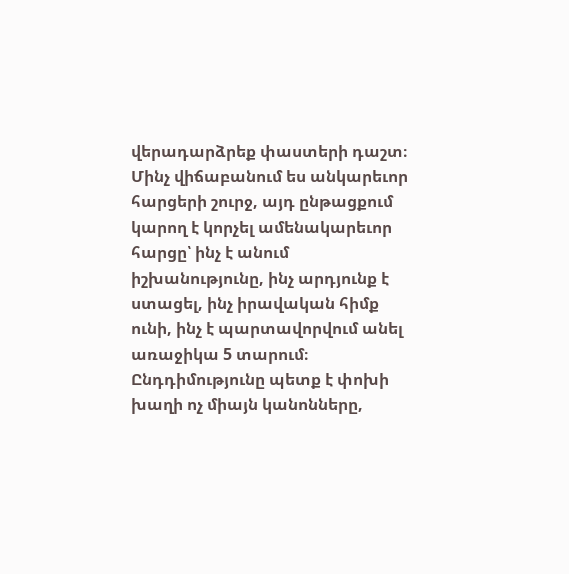վերադարձրեք փաստերի դաշտ։
Մինչ վիճաբանում ես անկարեւոր հարցերի շուրջ, այդ ընթացքում կարող է կորչել ամենակարեւոր հարցը՝ ինչ է անում իշխանությունը, ինչ արդյունք է ստացել, ինչ իրավական հիմք ունի, ինչ է պարտավորվում անել առաջիկա 5 տարում։
Ընդդիմությունը պետք է փոխի խաղի ոչ միայն կանոնները,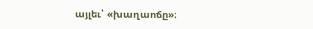այլեւ՝ «խաղաոճը»։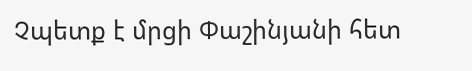Չպետք է մրցի Փաշինյանի հետ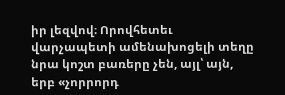իր լեզվով։ Որովհետեւ վարչապետի ամենախոցելի տեղը նրա կոշտ բառերը չեն, այլ՝ այն, երբ «չորրորդ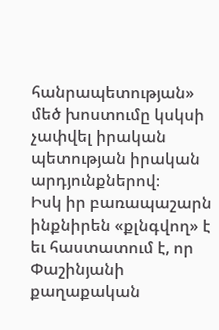հանրապետության» մեծ խոստումը կսկսի չափվել իրական պետության իրական արդյունքներով։
Իսկ իր բառապաշարն ինքնիրեն «քլնգվող» է եւ հաստատում է, որ Փաշինյանի քաղաքական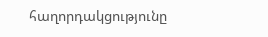հաղորդակցությունը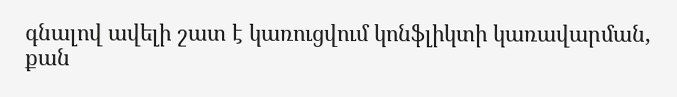գնալով ավելի շատ է կառուցվում կոնֆլիկտի կառավարման, քան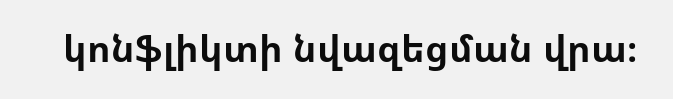կոնֆլիկտի նվազեցման վրա։